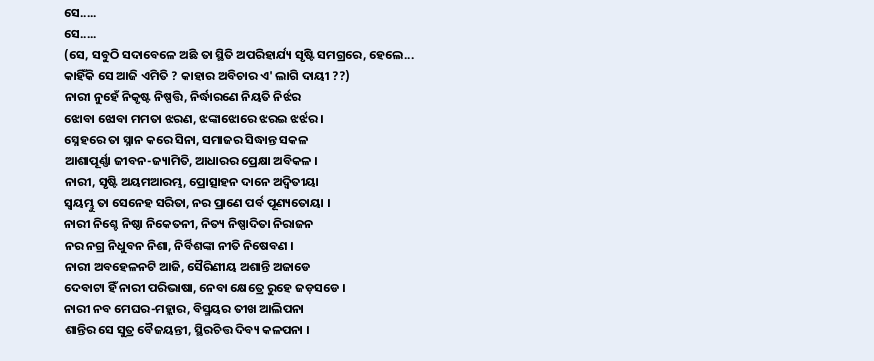ସେ.....
ସେ.....
(ସେ, ସବୁଠି ସଦାବେଳେ ଅଛି ତା ସ୍ଥିତି ଅପରିହାର୍ଯ୍ୟ ସୃଷ୍ଟି ସମଗ୍ରରେ, ହେଲେ... କାହିଁକି ସେ ଆଜି ଏମିତି ? କାହାର ଅବିଚାର ଏ' ଲାଗି ଦାୟୀ ??)
ନାରୀ ନୁହେଁ ନିକୃଷ୍ଟ ନିଷ୍ପତ୍ତି, ନିର୍ଦ୍ଧାରଣେ ନିୟତି ନିର୍ଝର
ଝୋବା ଝୋବା ମମତା ଝରଣ, ଝଙ୍କାଝୋରେ ଝରଇ ଝର୍ଝର ।
ସ୍ନେହରେ ତା ସ୍ନାନ କରେ ସିନା, ସମାଜର ସିଦ୍ଧାନ୍ତ ସକଳ
ଆଶାପୂର୍ଣ୍ଣା ଜୀବନ-ଜ୍ୟାମିତି, ଆଧାରର ପ୍ରେକ୍ଷା ଅବିକଳ ।
ନାରୀ, ସୃଷ୍ଟି ଅୟମଆରମ୍ଭ, ପ୍ରୋତ୍ସାହନ ଦାନେ ଅଦ୍ବିତୀୟା
ସ୍ବୟମ୍ଭୁ ତା ସେନେହ ସରିତା, ନର ପ୍ରାଣେ ପର୍ବ ପୂଣ୍ୟତୋୟା ।
ନାରୀ ନିଶ୍ଚେ ନିଷ୍ଠା ନିକେତନୀ, ନିତ୍ୟ ନିଷ୍ପାଦିତା ନିରାଜନ
ନର ନଗ୍ର ନିଧୁବନ ନିଶା, ନିର୍ବିଶଙ୍କା ନୀତି ନିଷେବଣ ।
ନାରୀ ଅବହେଳନଟି ଆଜି, ସୈରିଣୀୟ ଅଶାନ୍ତି ଅଜାଡେ
ଦେବାଟା ହିଁ ନାରୀ ପରିଭାଷା, ନେବା କ୍ଷେତ୍ରେ ରୁହେ ଜଡ଼ସଡେ ।
ନାରୀ ନବ ମେଘର-ମହ୍ଲାର, ବିସ୍ମୟର ତୀଖ ଆଲିପନା
ଶାନ୍ତିର ସେ ସୁତ୍ର ବୈଜୟନ୍ତୀ, ସ୍ଥିରଚିତ୍ତ ଦିବ୍ୟ କଳପନା ।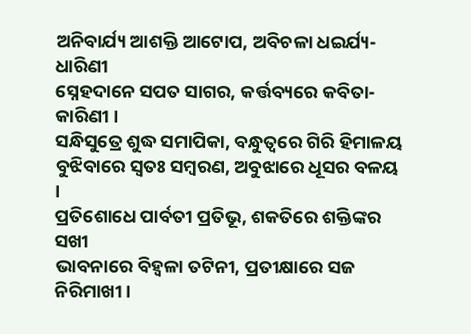ଅନିବାର୍ଯ୍ୟ ଆଶକ୍ତି ଆଟୋପ, ଅବିଚଳା ଧଇର୍ଯ୍ୟ-ଧାରିଣୀ
ସ୍ନେହଦାନେ ସପତ ସାଗର, କର୍ତ୍ତବ୍ୟରେ କବିତା-କାରିଣୀ ।
ସନ୍ଧିସୁତ୍ରେ ଶୁଦ୍ଧ ସମାପିକା, ବନ୍ଧୁତ୍ବରେ ଗିରି ହିମାଳୟ
ବୁଝିବାରେ ସ୍ବତଃ ସମ୍ବରଣ, ଅବୁଝାରେ ଧୂସର ବଳୟ ।
ପ୍ରତିଶୋଧେ ପାର୍ବତୀ ପ୍ରତିଭୂ, ଶକତିରେ ଶକ୍ତିଙ୍କର ସଖୀ
ଭାବନାରେ ବିହ୍ବଳା ତଟିନୀ, ପ୍ରତୀକ୍ଷାରେ ସଜ ନିରିମାଖୀ ।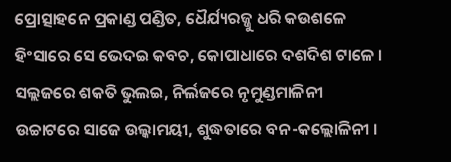ପ୍ରୋତ୍ସାହନେ ପ୍ରକାଣ୍ଡ ପଣ୍ଡିତ, ଧୈର୍ଯ୍ୟରଜ୍ଜୁ ଧରି କଉଶଳେ
ହିଂସାରେ ସେ ଭେଦଇ କବଚ, କୋପାଧାରେ ଦଶଦିଶ ଟାଳେ ।
ସଲ୍ଲଜରେ ଶକତି ଭୁଲଇ, ନିର୍ଲଜରେ ନୃମୁଣ୍ଡମାଳିନୀ
ଉଚ୍ଚାଟରେ ସାଜେ ଉଲ୍କାମୟୀ, ଶୁଦ୍ଧତାରେ ବନ-କଲ୍ଲୋଳିନୀ ।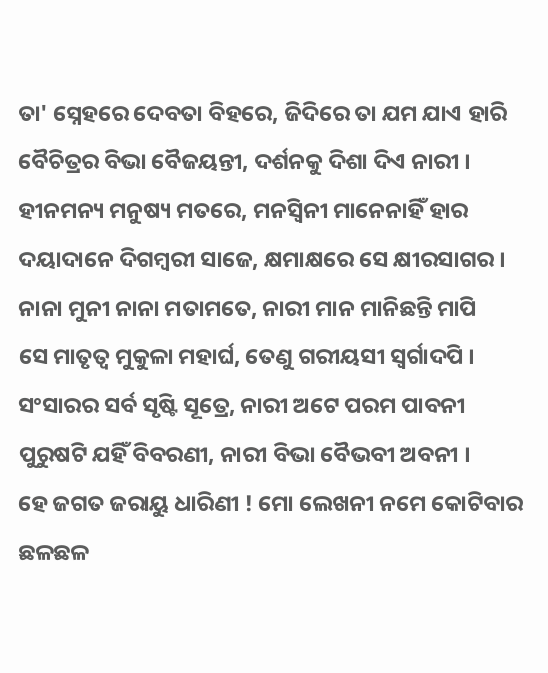ତା' ସ୍ନେହରେ ଦେବତା ବିହରେ, ଜିଦିରେ ତା ଯମ ଯାଏ ହାରି
ବୈଚିତ୍ରର ବିଭା ବୈଜୟନ୍ତୀ, ଦର୍ଶନକୁ ଦିଶା ଦିଏ ନାରୀ ।
ହୀନମନ୍ୟ ମନୁଷ୍ୟ ମତରେ, ମନସ୍ବିନୀ ମାନେନାହିଁ ହାର
ଦୟାଦାନେ ଦିଗମ୍ବରୀ ସାଜେ, କ୍ଷମାକ୍ଷରେ ସେ କ୍ଷୀରସାଗର ।
ନାନା ମୁନୀ ନାନା ମତାମତେ, ନାରୀ ମାନ ମାନିଛନ୍ତି ମାପି
ସେ ମାତୃତ୍ବ ମୁକୁଳା ମହାର୍ଘ, ତେଣୁ ଗରୀୟସୀ ସ୍ବର୍ଗାଦପି ।
ସଂସାରର ସର୍ବ ସୃଷ୍ଟି ସୂତ୍ରେ, ନାରୀ ଅଟେ ପରମ ପାବନୀ
ପୁରୁଷଟି ଯହିଁ ବିବରଣୀ, ନାରୀ ବିଭା ବୈଭବୀ ଅବନୀ ।
ହେ ଜଗତ ଜରାୟୁ ଧାରିଣୀ ! ମୋ ଲେଖନୀ ନମେ କୋଟିବାର
ଛଳଛଳ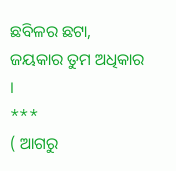ଛବିଳର ଛଟା, ଜୟକାର ତୁମ ଅଧିକାର ।
***
( ଆଗରୁ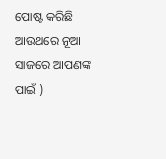ପୋଷ୍ଟ କରିଛି ଆଉଥରେ ନୂଆ ସାଜରେ ଆପଣଙ୍କ ପାଇଁ )